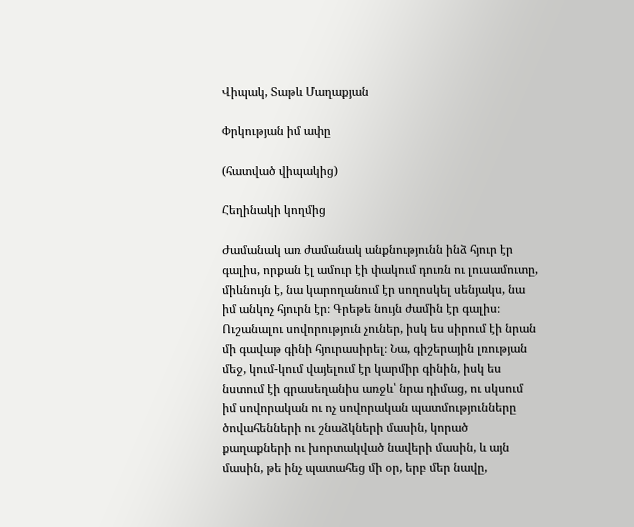Վիպակ, Տաթև Մաղաքյան

Փրկության իմ ափը

(հատված վիպակից)

Հեղինակի կողմից

Ժամանակ առ ժամանակ անքնությունն ինձ հյուր էր գալիս, որքան էլ ամուր էի փակում դուռն ու լուսամուտը, միևնույն է, նա կարողանում էր սողոսկել սենյակս, նա իմ անկոչ հյուրն էր։ Գրեթե նույն ժամին էր գալիս։ Ուշանալու սովորություն չուներ, իսկ ես սիրում էի նրան մի գավաթ գինի հյուրասիրել։ Նա, գիշերային լռության մեջ, կում-կում վայելում էր կարմիր գինին, իսկ ես նստում էի գրասեղանիս առջև՝ նրա դիմաց, ու սկսում իմ սովորական ու ոչ սովորական պատմությունները ծովահենների ու շնաձկների մասին, կորած քաղաքների ու խորտակված նավերի մասին, և այն մասին, թե ինչ պատահեց մի օր, երբ մեր նավը,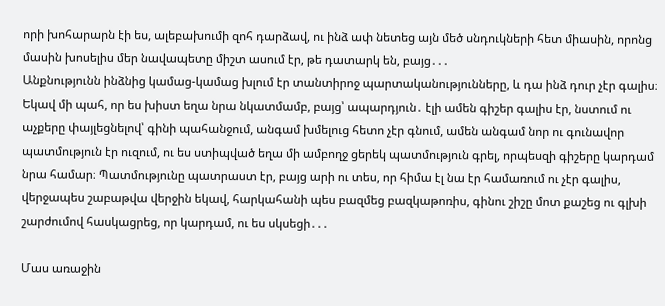որի խոհարարն էի ես, ալեբախումի զոհ դարձավ, ու ինձ ափ նետեց այն մեծ սնդուկների հետ միասին, որոնց մասին խոսելիս մեր նավապետը միշտ ասում էր, թե դատարկ են, բայց․․․
Անքնությունն ինձնից կամաց-կամաց խլում էր տանտիրոջ պարտականությունները, և դա ինձ դուր չէր գալիս։ Եկավ մի պահ, որ ես խիստ եղա նրա նկատմամբ, բայց՝ ապարդյուն․ էլի ամեն գիշեր գալիս էր, նստում ու աչքերը փայլեցնելով՝ գինի պահանջում, անգամ խմելուց հետո չէր գնում, ամեն անգամ նոր ու գունավոր պատմություն էր ուզում, ու ես ստիպված եղա մի ամբողջ ցերեկ պատմություն գրել, որպեսզի գիշերը կարդամ նրա համար։ Պատմությունը պատրաստ էր, բայց արի ու տես, որ հիմա էլ նա էր համառում ու չէր գալիս, վերջապես շաբաթվա վերջին եկավ, հարկահանի պես բազմեց բազկաթոռիս, գինու շիշը մոտ քաշեց ու գլխի շարժումով հասկացրեց, որ կարդամ, ու ես սկսեցի․․․

Մաս առաջին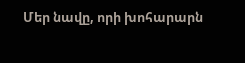Մեր նավը, որի խոհարարն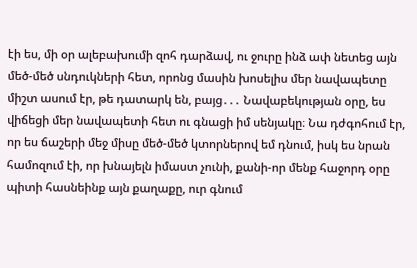էի ես, մի օր ալեբախումի զոհ դարձավ, ու ջուրը ինձ ափ նետեց այն մեծ-մեծ սնդուկների հետ, որոնց մասին խոսելիս մեր նավապետը միշտ ասում էր, թե դատարկ են, բայց․․․ Նավաբեկության օրը, ես վիճեցի մեր նավապետի հետ ու գնացի իմ սենյակը։ Նա դժգոհում էր, որ ես ճաշերի մեջ միսը մեծ-մեծ կտորներով եմ դնում, իսկ ես նրան համոզում էի, որ խնայելն իմաստ չունի, քանի-որ մենք հաջորդ օրը պիտի հասնեինք այն քաղաքը, ուր գնում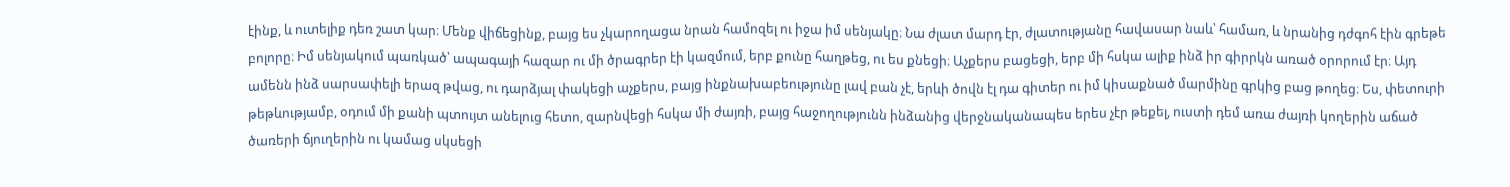էինք, և ուտելիք դեռ շատ կար։ Մենք վիճեցինք, բայց ես չկարողացա նրան համոզել ու իջա իմ սենյակը։ Նա ժլատ մարդ էր, ժլատությանը հավասար նաև՝ համառ, և նրանից դժգոհ էին գրեթե բոլորը։ Իմ սենյակում պառկած՝ ապագայի հազար ու մի ծրագրեր էի կազմում, երբ քունը հաղթեց, ու ես քնեցի։ Աչքերս բացեցի, երբ մի հսկա ալիք ինձ իր գիրրկն առած օրորում էր։ Այդ ամենն ինձ սարսափելի երազ թվաց, ու դարձյալ փակեցի աչքերս, բայց ինքնախաբեությունը լավ բան չէ, երևի ծովն էլ դա գիտեր ու իմ կիսաքնած մարմինը գրկից բաց թողեց։ Ես, փետուրի թեթևությամբ, օդում մի քանի պտույտ անելուց հետո, զարնվեցի հսկա մի ժայռի, բայց հաջողությունն ինձանից վերջնականապես երես չէր թեքել, ուստի դեմ առա ժայռի կողերին աճած ծառերի ճյուղերին ու կամաց սկսեցի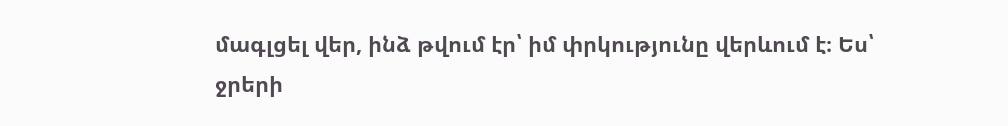մագլցել վեր, ինձ թվում էր՝ իմ փրկությունը վերևում է։ Ես՝ ջրերի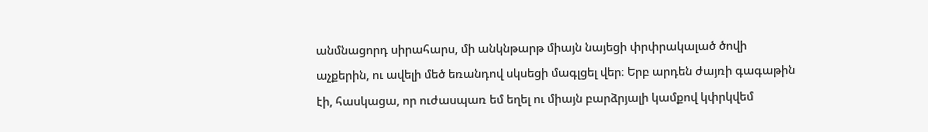անմնացորդ սիրահարս, մի անկնթարթ միայն նայեցի փրփրակալած ծովի աչքերին, ու ավելի մեծ եռանդով սկսեցի մագլցել վեր։ Երբ արդեն ժայռի գագաթին էի, հասկացա, որ ուժասպառ եմ եղել ու միայն բարձրյալի կամքով կփրկվեմ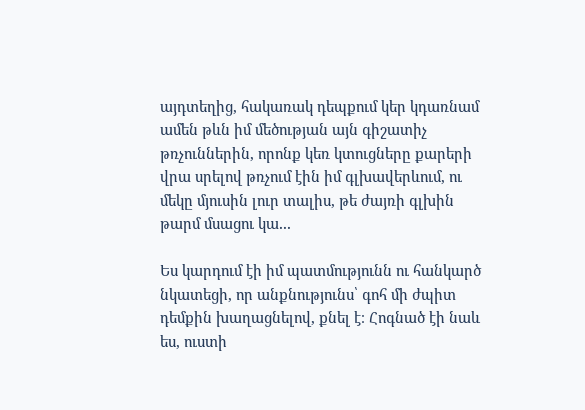այդտեղից, հակառակ դեպքում կեր կդառնամ ամեն թևն իմ մեծության այն գիշատիչ թռչուններին, որոնք կեռ կտուցները քարերի վրա սրելով թռչում էին իմ գլխավերևում, ու մեկը մյուսին լուր տալիս, թե ժայռի գլխին թարմ մսացու կա․․․

Ես կարդում էի իմ պատմությունն ու հանկարծ նկատեցի, որ անքնությունս՝ գոհ մի ժպիտ դեմքին խաղացնելով, քնել է։ Հոգնած էի նաև ես, ուստի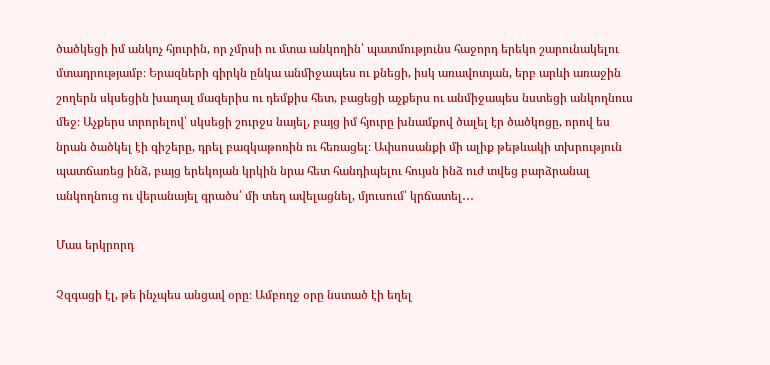ծածկեցի իմ անկոչ հյուրին, որ չմրսի ու մտա անկողին՝ պատմությունս հաջորդ երեկո շարունակելու մտադրությամբ։ Երազների գիրկն ընկա անմիջապես ու քնեցի, իսկ առավոտյան, երբ արևի առաջին շողերն սկսեցին խաղալ մազերիս ու դեմքիս հետ, բացեցի աչքերս ու անմիջապես նստեցի անկողնուս մեջ։ Աչքերս տրորելով՝ սկսեցի շուրջս նայել, բայց իմ հյուրը խնամքով ծալել էր ծածկոցը, որով ես նրան ծածկել էի գիշերը, դրել բազկաթոռին ու հեռացել։ Ափսոսանքի մի ալիք թեթևակի տխրություն պատճառեց ինձ, բայց երեկոյան կրկին նրա հետ հանդիպելու հույսն ինձ ուժ տվեց բարձրանալ անկողնուց ու վերանայել գրածս՝ մի տեղ ավելացնել, մյուսում՝ կրճատել․․․

Մաս երկրորդ

Չզգացի էլ, թե ինչպես անցավ օրը։ Ամբողջ օրը նստած էի եղել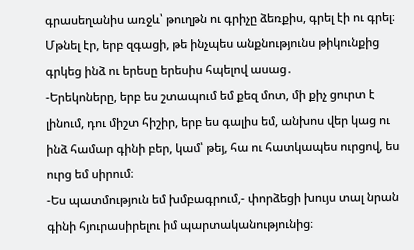գրասեղանիս առջև՝ թուղթն ու գրիչը ձեռքիս, գրել էի ու գրել։ Մթնել էր, երբ զգացի, թե ինչպես անքնությունս թիկունքից գրկեց ինձ ու երեսը երեսիս հպելով ասաց․
-Երեկոները, երբ ես շտապում եմ քեզ մոտ, մի քիչ ցուրտ է լինում, դու միշտ հիշիր, երբ ես գալիս եմ, անխոս վեր կաց ու ինձ համար գինի բեր, կամ՝ թեյ, հա ու հատկապես ուրցով, ես ուրց եմ սիրում։
-Ես պատմություն եմ խմբագրում,- փորձեցի խույս տալ նրան գինի հյուրասիրելու իմ պարտականությունից։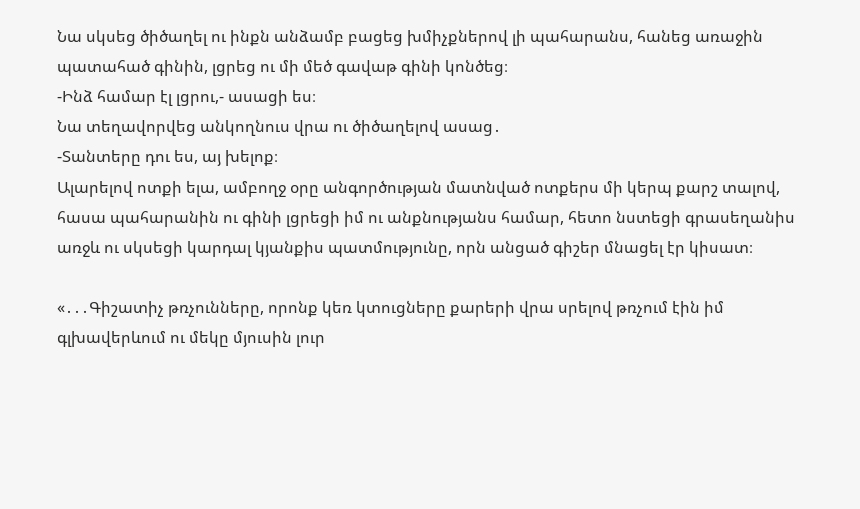Նա սկսեց ծիծաղել ու ինքն անձամբ բացեց խմիչքներով լի պահարանս, հանեց առաջին պատահած գինին, լցրեց ու մի մեծ գավաթ գինի կոնծեց։
-Ինձ համար էլ լցրու,- ասացի ես։
Նա տեղավորվեց անկողնուս վրա ու ծիծաղելով ասաց․
-Տանտերը դու ես, այ խելոք։
Ալարելով ոտքի ելա, ամբողջ օրը անգործության մատնված ոտքերս մի կերպ քարշ տալով, հասա պահարանին ու գինի լցրեցի իմ ու անքնությանս համար, հետո նստեցի գրասեղանիս առջև ու սկսեցի կարդալ կյանքիս պատմությունը, որն անցած գիշեր մնացել էր կիսատ։

«․․․Գիշատիչ թռչունները, որոնք կեռ կտուցները քարերի վրա սրելով թռչում էին իմ գլխավերևում ու մեկը մյուսին լուր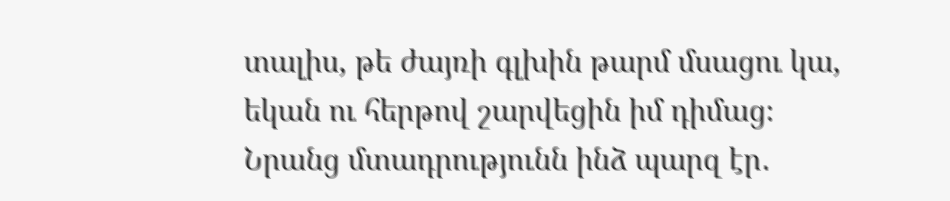տալիս, թե ժայռի գլխին թարմ մսացու կա, եկան ու հերթով շարվեցին իմ դիմաց։ Նրանց մտադրությունն ինձ պարզ էր․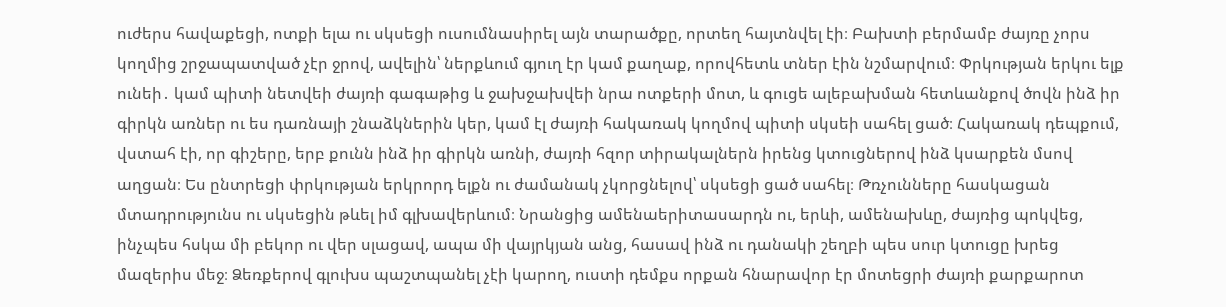ուժերս հավաքեցի, ոտքի ելա ու սկսեցի ուսումնասիրել այն տարածքը, որտեղ հայտնվել էի։ Բախտի բերմամբ ժայռը չորս կողմից շրջապատված չէր ջրով, ավելին՝ ներքևում գյուղ էր կամ քաղաք, որովհետև տներ էին նշմարվում։ Փրկության երկու ելք ունեի․ կամ պիտի նետվեի ժայռի գագաթից և ջախջախվեի նրա ոտքերի մոտ, և գուցե ալեբախման հետևանքով ծովն ինձ իր գիրկն առներ ու ես դառնայի շնաձկներին կեր, կամ էլ ժայռի հակառակ կողմով պիտի սկսեի սահել ցած։ Հակառակ դեպքում, վստահ էի, որ գիշերը, երբ քունն ինձ իր գիրկն առնի, ժայռի հզոր տիրակալներն իրենց կտուցներով ինձ կսարքեն մսով աղցան։ Ես ընտրեցի փրկության երկրորդ ելքն ու ժամանակ չկորցնելով՝ սկսեցի ցած սահել։ Թռչունները հասկացան մտադրությունս ու սկսեցին թևել իմ գլխավերևում։ Նրանցից ամենաերիտասարդն ու, երևի, ամենախևը, ժայռից պոկվեց, ինչպես հսկա մի բեկոր ու վեր սլացավ, ապա մի վայրկյան անց, հասավ ինձ ու դանակի շեղբի պես սուր կտուցը խրեց մազերիս մեջ։ Ձեռքերով գլուխս պաշտպանել չէի կարող, ուստի դեմքս որքան հնարավոր էր մոտեցրի ժայռի քարքարոտ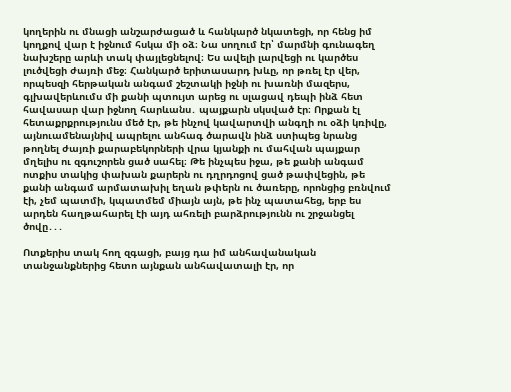կողերին ու մնացի անշարժացած և հանկարծ նկատեցի, որ հենց իմ կողքով վար է իջնում հսկա մի օձ։ Նա սողում էր՝ մարմնի գունագեղ նախշերը արևի տակ փայլեցնելով։ Ես ավելի լարվեցի ու կարծես լուծվեցի ժայռի մեջ։ Հանկարծ երիտասարդ խևը, որ թռել էր վեր, որպեսզի հերթական անգամ շեշտակի իջնի ու խառնի մազերս, գլխավերևումս մի քանի պտույտ արեց ու սլացավ դեպի ինձ հետ հավասար վար իջնող հարևանս․ պայքարն սկսված էր։ Որքան էլ հետաքրքրությունս մեծ էր, թե ինչով կավարտվի անգղի ու օձի կռիվը, այնուամենայնիվ ապրելու անհագ ծարավն ինձ ստիպեց նրանց թողնել ժայռի քարաբեկորների վրա կյանքի ու մահվան պայքար մղելիս ու զգուշորեն ցած սահել։ Թե ինչպես իջա, թե քանի անգամ ոտքիս տակից փախան քարերն ու դղրդոցով ցած թափվեցին, թե քանի անգամ արմատախիլ եղան թփերն ու ծառերը, որոնցից բռնվում էի, չեմ պատմի, կպատմեմ միայն այն, թե ինչ պատահեց, երբ ես արդեն հաղթահարել էի այդ ահռելի բարձրությունն ու շրջանցել ծովը․․․

Ոտքերիս տակ հող զգացի, բայց դա իմ անհավանական տանջանքներից հետո այնքան անհավատալի էր, որ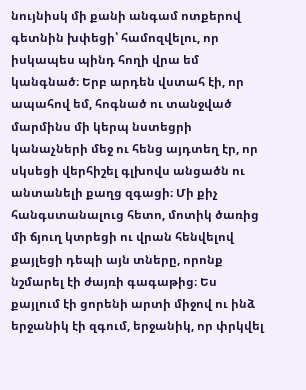նույնիսկ մի քանի անգամ ոտքերով գետնին խփեցի՝ համոզվելու, որ իսկապես պինդ հողի վրա եմ կանգնած։ Երբ արդեն վստահ էի, որ ապահով եմ, հոգնած ու տանջված մարմինս մի կերպ նստեցրի կանաչների մեջ ու հենց այդտեղ էր, որ սկսեցի վերհիշել գլխովս անցածն ու անտանելի քաղց զգացի։ Մի քիչ հանգստանալուց հետո, մոտիկ ծառից մի ճյուղ կտրեցի ու վրան հենվելով քայլեցի դեպի այն տները, որոնք նշմարել էի ժայռի գագաթից։ Ես քայլում էի ցորենի արտի միջով ու ինձ երջանիկ էի զգում, երջանիկ, որ փրկվել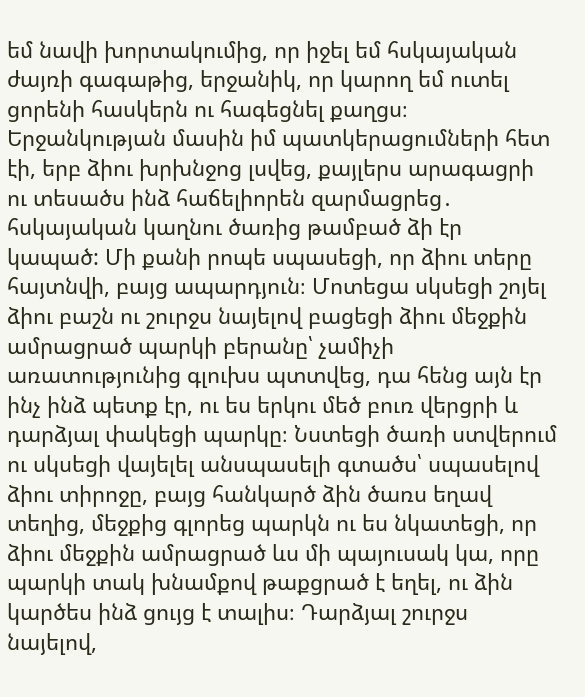եմ նավի խորտակումից, որ իջել եմ հսկայական ժայռի գագաթից, երջանիկ, որ կարող եմ ուտել ցորենի հասկերն ու հագեցնել քաղցս։ Երջանկության մասին իմ պատկերացումների հետ էի, երբ ձիու խրխնջոց լսվեց, քայլերս արագացրի ու տեսածս ինձ հաճելիորեն զարմացրեց․ հսկայական կաղնու ծառից թամբած ձի էր կապած: Մի քանի րոպե սպասեցի, որ ձիու տերը հայտնվի, բայց ապարդյուն։ Մոտեցա սկսեցի շոյել ձիու բաշն ու շուրջս նայելով բացեցի ձիու մեջքին ամրացրած պարկի բերանը՝ չամիչի առատությունից գլուխս պտտվեց, դա հենց այն էր ինչ ինձ պետք էր, ու ես երկու մեծ բուռ վերցրի և դարձյալ փակեցի պարկը։ Նստեցի ծառի ստվերում ու սկսեցի վայելել անսպասելի գտածս՝ սպասելով ձիու տիրոջը, բայց հանկարծ ձին ծառս եղավ տեղից, մեջքից գլորեց պարկն ու ես նկատեցի, որ ձիու մեջքին ամրացրած ևս մի պայուսակ կա, որը պարկի տակ խնամքով թաքցրած է եղել, ու ձին կարծես ինձ ցույց է տալիս։ Դարձյալ շուրջս նայելով,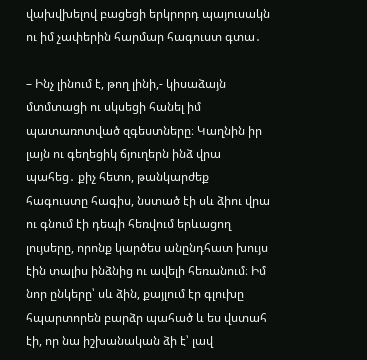վախվխելով բացեցի երկրորդ պայուսակն ու իմ չափերին հարմար հագուստ գտա․

– Ինչ լինում է, թող լինի,- կիսաձայն մտմտացի ու սկսեցի հանել իմ պատառոտված զգեստները։ Կաղնին իր լայն ու գեղեցիկ ճյուղերն ինձ վրա պահեց․ քիչ հետո, թանկարժեք հագուստը հագիս, նստած էի սև ձիու վրա ու գնում էի դեպի հեռվում երևացող լույսերը, որոնք կարծես անընդհատ խույս էին տալիս ինձնից ու ավելի հեռանում։ Իմ նոր ընկերը՝ սև ձին, քայլում էր գլուխը հպարտորեն բարձր պահած և ես վստահ էի, որ նա իշխանական ձի է՝ լավ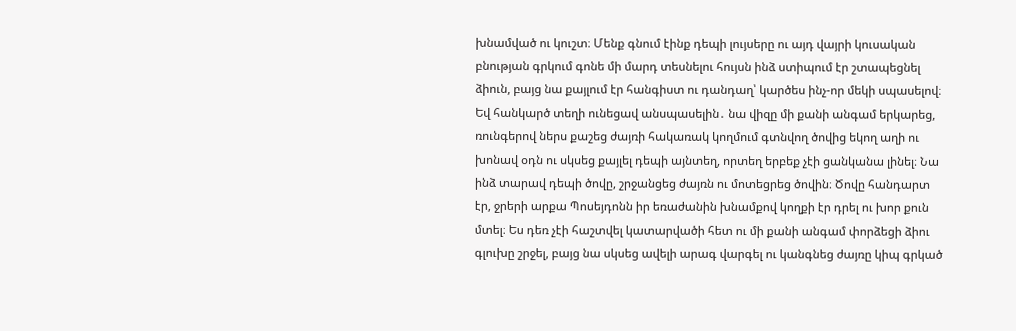խնամված ու կուշտ։ Մենք գնում էինք դեպի լույսերը ու այդ վայրի կուսական բնության գրկում գոնե մի մարդ տեսնելու հույսն ինձ ստիպում էր շտապեցնել ձիուն, բայց նա քայլում էր հանգիստ ու դանդաղ՝ կարծես ինչ-որ մեկի սպասելով։ Եվ հանկարծ տեղի ունեցավ անսպասելին․ նա վիզը մի քանի անգամ երկարեց, ռունգերով ներս քաշեց ժայռի հակառակ կողմում գտնվող ծովից եկող աղի ու խոնավ օդն ու սկսեց քայլել դեպի այնտեղ, որտեղ երբեք չէի ցանկանա լինել։ Նա ինձ տարավ դեպի ծովը, շրջանցեց ժայռն ու մոտեցրեց ծովին։ Ծովը հանդարտ էր, ջրերի արքա Պոսեյդոնն իր եռաժանին խնամքով կողքի էր դրել ու խոր քուն մտել։ Ես դեռ չէի հաշտվել կատարվածի հետ ու մի քանի անգամ փորձեցի ձիու գլուխը շրջել, բայց նա սկսեց ավելի արագ վարգել ու կանգնեց ժայռը կիպ գրկած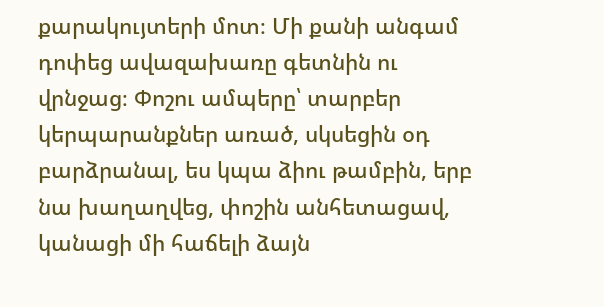քարակույտերի մոտ։ Մի քանի անգամ դոփեց ավազախառը գետնին ու վրնջաց։ Փոշու ամպերը՝ տարբեր կերպարանքներ առած, սկսեցին օդ բարձրանալ, ես կպա ձիու թամբին, երբ նա խաղաղվեց, փոշին անհետացավ, կանացի մի հաճելի ձայն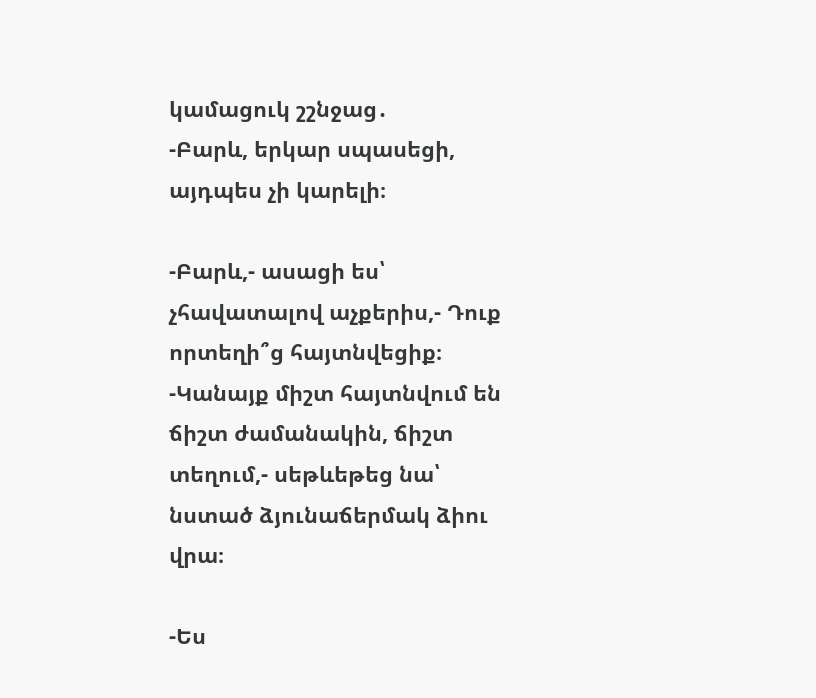կամացուկ շշնջաց․
-Բարև, երկար սպասեցի, այդպես չի կարելի։

-Բարև,- ասացի ես՝ չհավատալով աչքերիս,- Դուք որտեղի՞ց հայտնվեցիք։
-Կանայք միշտ հայտնվում են ճիշտ ժամանակին, ճիշտ տեղում,- սեթևեթեց նա՝ նստած ձյունաճերմակ ձիու վրա։

-Ես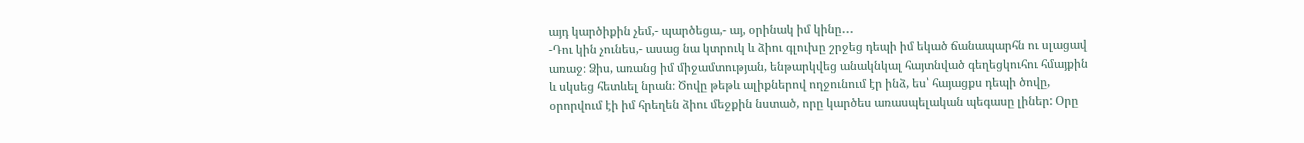այդ կարծիքին չեմ,- պարծեցա,- այ, օրինակ իմ կինը․․․
-Դու կին չունես,- ասաց նա կտրուկ և ձիու գլուխը շրջեց դեպի իմ եկած ճանապարհն ու սլացավ առաջ։ Ձիս, առանց իմ միջամտության, ենթարկվեց անակնկալ հայտնված գեղեցկուհու հմայքին և սկսեց հետևել նրան։ Ծովը թեթև ալիքներով ողջունում էր ինձ, ես՝ հայացքս դեպի ծովը, օրորվում էի իմ հրեղեն ձիու մեջքին նստած, որը կարծես առասպելական պեգասը լիներ: Օրը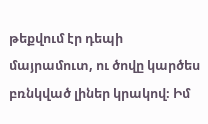թեքվում էր դեպի մայրամուտ, ու ծովը կարծես բռնկված լիներ կրակով։ Իմ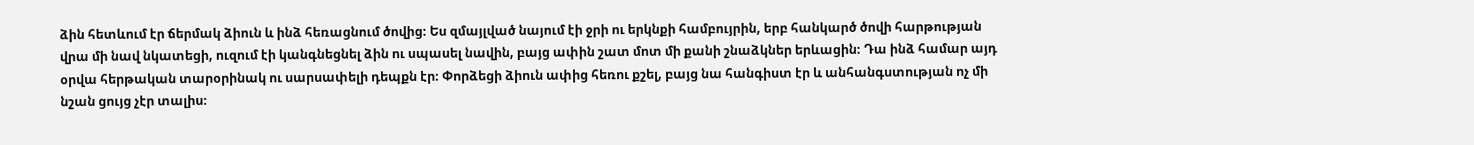ձին հետևում էր ճերմակ ձիուն և ինձ հեռացնում ծովից։ Ես զմայլված նայում էի ջրի ու երկնքի համբույրին, երբ հանկարծ ծովի հարթության վրա մի նավ նկատեցի, ուզում էի կանգնեցնել ձին ու սպասել նավին, բայց ափին շատ մոտ մի քանի շնաձկներ երևացին։ Դա ինձ համար այդ օրվա հերթական տարօրինակ ու սարսափելի դեպքն էր։ Փորձեցի ձիուն ափից հեռու քշել, բայց նա հանգիստ էր և անհանգստության ոչ մի նշան ցույց չէր տալիս։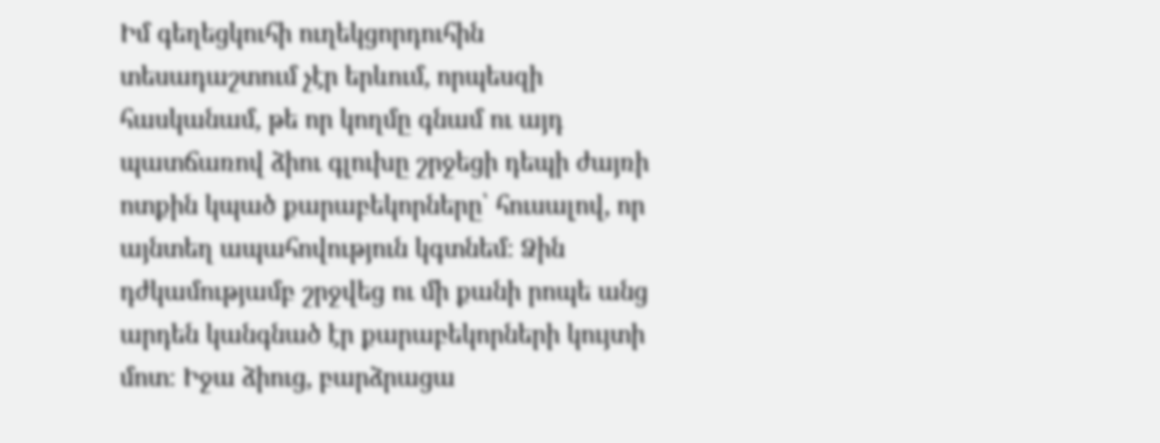Իմ գեղեցկուհի ուղեկցորդուհին տեսադաշտում չէր երևում, որպեսզի հասկանամ, թե որ կողմը գնամ ու այդ պատճառով ձիու գլուխը շրջեցի դեպի ժայռի ոտքին կպած քարաբեկորները՝ հուսալով, որ այնտեղ ապահովություն կգտնեմ։ Ձին դժկամությամբ շրջվեց ու մի քանի րոպե անց արդեն կանգնած էր քարաբեկորների կույտի մոտ։ Իջա ձիուց, բարձրացա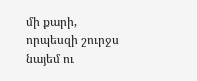մի քարի, որպեսզի շուրջս նայեմ ու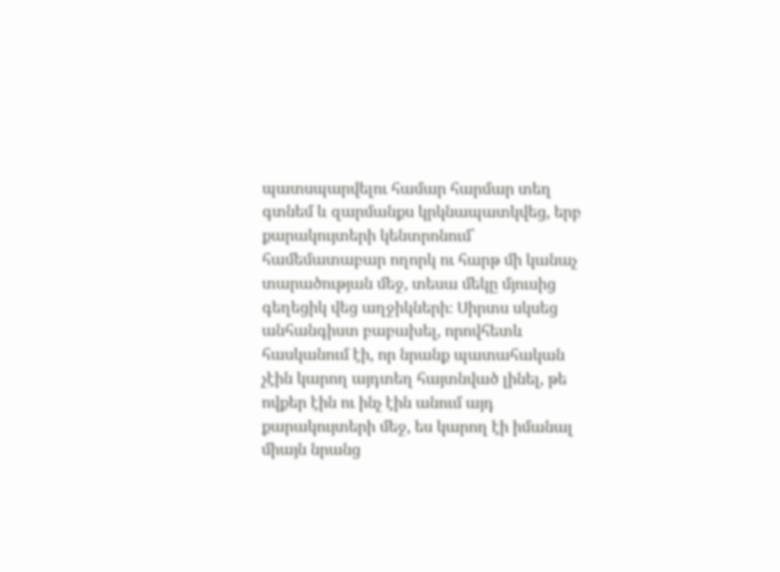պատսպարվելու համար հարմար տեղ գտնեմ և զարմանքս կրկնապատկվեց, երբ քարակույտերի կենտրոնում՝ համեմատաբար ողորկ ու հարթ մի կանաչ տարածության մեջ, տեսա մեկը մյուսից գեղեցիկ վեց աղջիկների։ Սիրտս սկսեց անհանգիստ բաբախել, որովհետև հասկանում էի, որ նրանք պատահական չէին կարող այդտեղ հայտնված լինել, թե ովքեր էին ու ինչ էին անում այդ քարակույտերի մեջ, ես կարող էի իմանալ միայն նրանց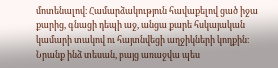մոտենալով։ Համարձակություն հավաքելով ցած իջա քարից, գնացի դեպի աջ, անցա քարե հսկայական կամարի տակով ու հայտնվեցի աղջիկների կողքին։ Նրանք ինձ տեսան, բայց առաջվա պես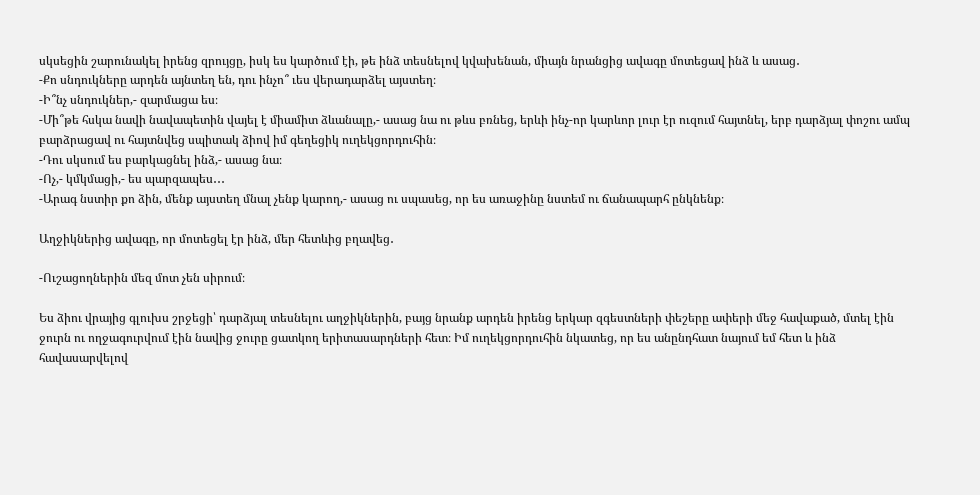սկսեցին շարունակել իրենց զրույցը, իսկ ես կարծում էի, թե ինձ տեսնելով կվախենան, միայն նրանցից ավագը մոտեցավ ինձ և ասաց․
-Քո սնդուկները արդեն այնտեղ են, դու ինչո՞ ւես վերադարձել այստեղ։
-Ի՞նչ սնդուկներ,- զարմացա ես։
-Մի՞թե հսկա նավի նավապետին վայել է միամիտ ձևանալը,- ասաց նա ու թևս բռնեց, երևի ինչ-որ կարևոր լուր էր ուզում հայտնել, երբ դարձյալ փոշու ամպ բարձրացավ ու հայտնվեց սպիտակ ձիով իմ գեղեցիկ ուղեկցորդուհին։
-Դու սկսում ես բարկացնել ինձ,- ասաց նա։
-Ոչ,- կմկմացի,- ես պարզապես․․․
-Արագ նստիր քո ձին, մենք այստեղ մնալ չենք կարող,- ասաց ու սպասեց, որ ես առաջինը նստեմ ու ճանապարհ ընկնենք։

Աղջիկներից ավագը, որ մոտեցել էր ինձ, մեր հետևից բղավեց․

-Ուշացողներին մեզ մոտ չեն սիրում։

Ես ձիու վրայից գլուխս շրջեցի՝ դարձյալ տեսնելու աղջիկներին, բայց նրանք արդեն իրենց երկար զգեստների փեշերը ափերի մեջ հավաքած, մտել էին ջուրն ու ողջագուրվում էին նավից ջուրը ցատկող երիտասարդների հետ։ Իմ ուղեկցորդուհին նկատեց, որ ես անընդհատ նայում եմ հետ և ինձ հավասարվելով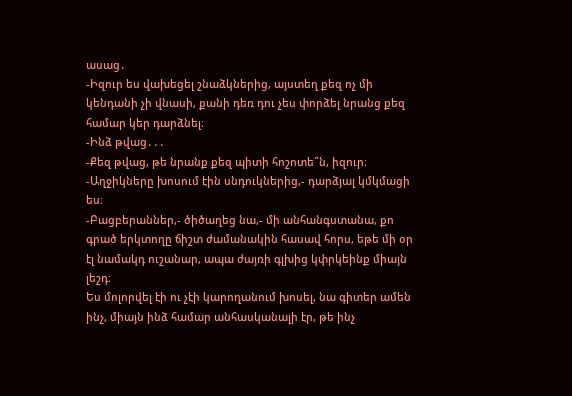ասաց․
-Իզուր ես վախեցել շնաձկներից, այստեղ քեզ ոչ մի կենդանի չի վնասի, քանի դեռ դու չես փորձել նրանց քեզ համար կեր դարձնել։
-Ինձ թվաց․․․
-Քեզ թվաց, թե նրանք քեզ պիտի հոշոտե՞ն, իզուր։
-Աղջիկները խոսում էին սնդուկներից,- դարձյալ կմկմացի ես։
-Բացբերաններ,- ծիծաղեց նա,- մի անհանգստանա, քո գրած երկտողը ճիշտ ժամանակին հասավ հորս, եթե մի օր էլ նամակդ ուշանար, ապա ժայռի գլխից կփրկեինք միայն լեշդ։
Ես մոլորվել էի ու չէի կարողանում խոսել, նա գիտեր ամեն ինչ, միայն ինձ համար անհասկանալի էր, թե ինչ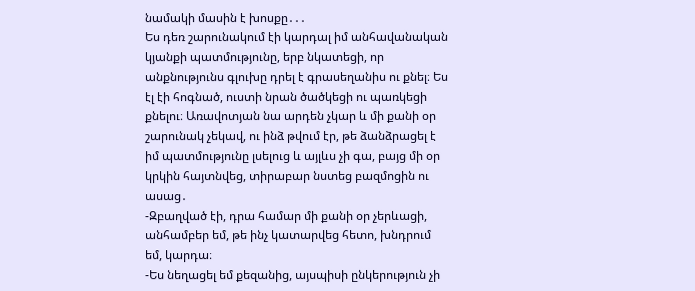նամակի մասին է խոսքը․․․
Ես դեռ շարունակում էի կարդալ իմ անհավանական կյանքի պատմությունը, երբ նկատեցի, որ անքնությունս գլուխը դրել է գրասեղանիս ու քնել։ Ես էլ էի հոգնած, ուստի նրան ծածկեցի ու պառկեցի քնելու։ Առավոտյան նա արդեն չկար և մի քանի օր շարունակ չեկավ, ու ինձ թվում էր, թե ձանձրացել է իմ պատմությունը լսելուց և այլևս չի գա, բայց մի օր կրկին հայտնվեց, տիրաբար նստեց բազմոցին ու ասաց․
-Զբաղված էի, դրա համար մի քանի օր չերևացի, անհամբեր եմ, թե ինչ կատարվեց հետո, խնդրում եմ, կարդա։
-Ես նեղացել եմ քեզանից, այսպիսի ընկերություն չի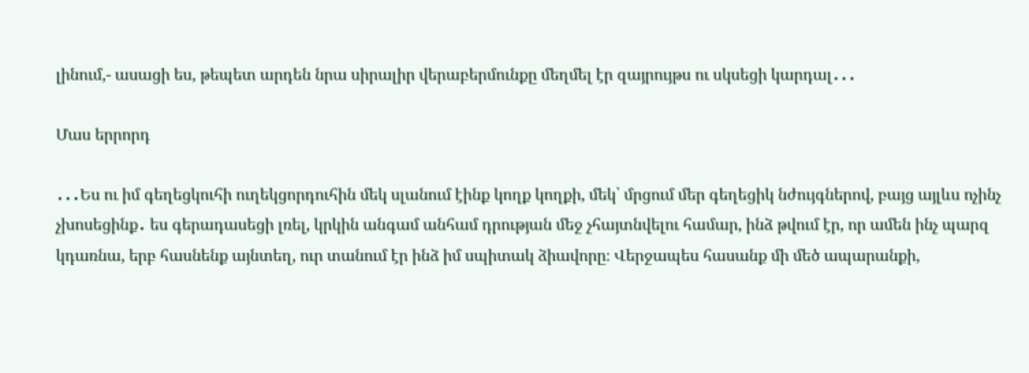լինում,- ասացի ես, թեպետ արդեն նրա սիրալիր վերաբերմունքը մեղմել էր զայրույթս ու սկսեցի կարդալ․․․

Մաս երրորդ

․․․Ես ու իմ գեղեցկուհի ուղեկցորդուհին մեկ սլանում էինք կողք կողքի, մեկ՝ մրցում մեր գեղեցիկ նժույգներով, բայց այլևս ոչինչ չխոսեցինք․ ես գերադասեցի լռել, կրկին անգամ անհամ դրության մեջ չհայտնվելու համար, ինձ թվում էր, որ ամեն ինչ պարզ կդառնա, երբ հասնենք այնտեղ, ուր տանում էր ինձ իմ սպիտակ ձիավորը։ Վերջապես հասանք մի մեծ ապարանքի,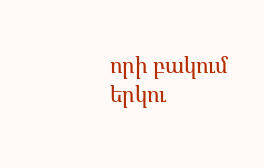որի բակում երկու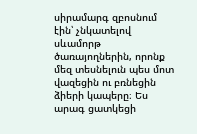սիրամարգ զբոսնում էին՝ չնկատելով սևամորթ ծառայողներին, որոնք մեզ տեսնելուն պես մոտ վազեցին ու բռնեցին ձիերի կապերը։ Ես արագ ցատկեցի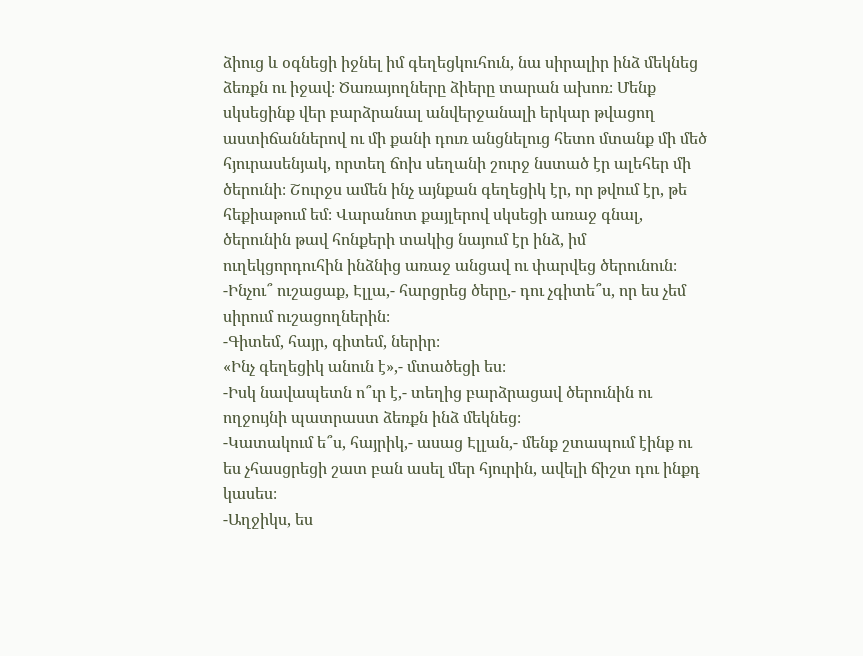ձիուց և օգնեցի իջնել իմ գեղեցկուհուն, նա սիրալիր ինձ մեկնեց ձեռքն ու իջավ։ Ծառայողները ձիերը տարան ախոռ։ Մենք սկսեցինք վեր բարձրանալ անվերջանալի երկար թվացող աստիճաններով ու մի քանի դուռ անցնելուց հետո մտանք մի մեծ հյուրասենյակ, որտեղ ճոխ սեղանի շուրջ նստած էր ալեհեր մի ծերունի։ Շուրջս ամեն ինչ այնքան գեղեցիկ էր, որ թվում էր, թե հեքիաթում եմ։ Վարանոտ քայլերով սկսեցի առաջ գնալ, ծերունին թավ հոնքերի տակից նայում էր ինձ, իմ ուղեկցորդուհին ինձնից առաջ անցավ ու փարվեց ծերունուն։
-Ինչու՞ ուշացաք, Էլլա,- հարցրեց ծերը,- դու չգիտե՞ս, որ ես չեմ սիրում ուշացողներին։
-Գիտեմ, հայր, գիտեմ, ներիր։
«Ինչ գեղեցիկ անուն է»,- մտածեցի ես։
-Իսկ նավապետն ո՞ւր է,- տեղից բարձրացավ ծերունին ու ողջույնի պատրաստ ձեռքն ինձ մեկնեց։
-Կատակում ե՞ս, հայրիկ,- ասաց Էլլան,- մենք շտապում էինք ու ես չհասցրեցի շատ բան ասել մեր հյուրին, ավելի ճիշտ դու ինքդ կասես։
-Աղջիկս, ես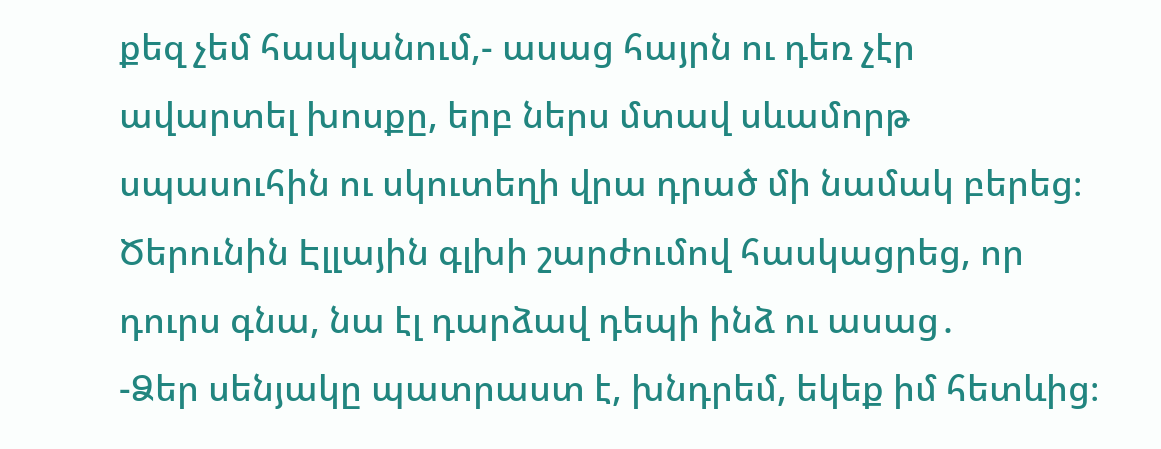քեզ չեմ հասկանում,- ասաց հայրն ու դեռ չէր ավարտել խոսքը, երբ ներս մտավ սևամորթ սպասուհին ու սկուտեղի վրա դրած մի նամակ բերեց։
Ծերունին Էլլային գլխի շարժումով հասկացրեց, որ դուրս գնա, նա էլ դարձավ դեպի ինձ ու ասաց․
-Ձեր սենյակը պատրաստ է, խնդրեմ, եկեք իմ հետևից։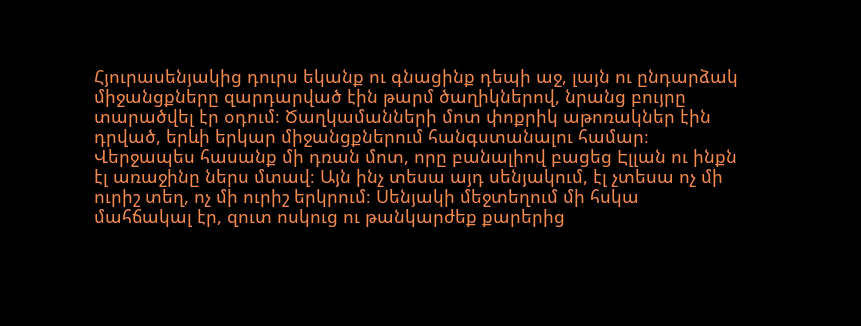Հյուրասենյակից դուրս եկանք ու գնացինք դեպի աջ, լայն ու ընդարձակ միջանցքները զարդարված էին թարմ ծաղիկներով, նրանց բույրը տարածվել էր օդում։ Ծաղկամանների մոտ փոքրիկ աթոռակներ էին դրված, երևի երկար միջանցքներում հանգստանալու համար։ Վերջապես հասանք մի դռան մոտ, որը բանալիով բացեց Էլլան ու ինքն էլ առաջինը ներս մտավ։ Այն ինչ տեսա այդ սենյակում, էլ չտեսա ոչ մի ուրիշ տեղ, ոչ մի ուրիշ երկրում։ Սենյակի մեջտեղում մի հսկա մահճակալ էր, զուտ ոսկուց ու թանկարժեք քարերից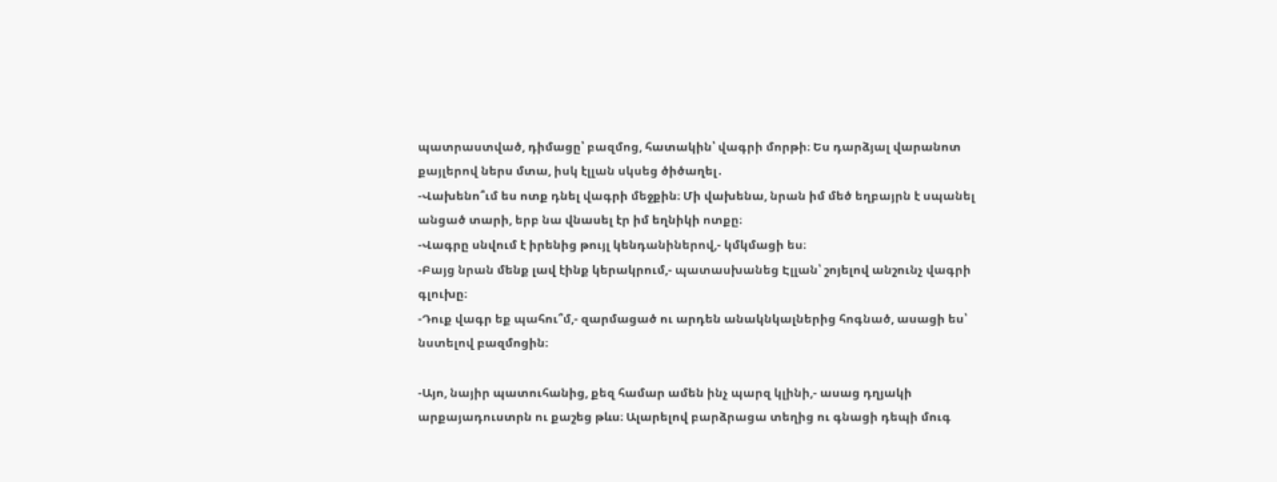պատրաստված, դիմացը՝ բազմոց, հատակին՝ վագրի մորթի։ Ես դարձյալ վարանոտ քայլերով ներս մտա, իսկ էլլան սկսեց ծիծաղել․
-Վախենո՞ւմ ես ոտք դնել վագրի մեջքին։ Մի վախենա, նրան իմ մեծ եղբայրն է սպանել անցած տարի, երբ նա վնասել էր իմ եղնիկի ոտքը։
-Վագրը սնվում է իրենից թույլ կենդանիներով,- կմկմացի ես։
-Բայց նրան մենք լավ էինք կերակրում,- պատասխանեց Էլլան՝ շոյելով անշունչ վագրի գլուխը։
-Դուք վագր եք պահու՞մ,- զարմացած ու արդեն անակնկալներից հոգնած, ասացի ես՝ նստելով բազմոցին։

-Այո, նայիր պատուհանից, քեզ համար ամեն ինչ պարզ կլինի,- ասաց դղյակի արքայադուստրն ու քաշեց թևս։ Ալարելով բարձրացա տեղից ու գնացի դեպի մուգ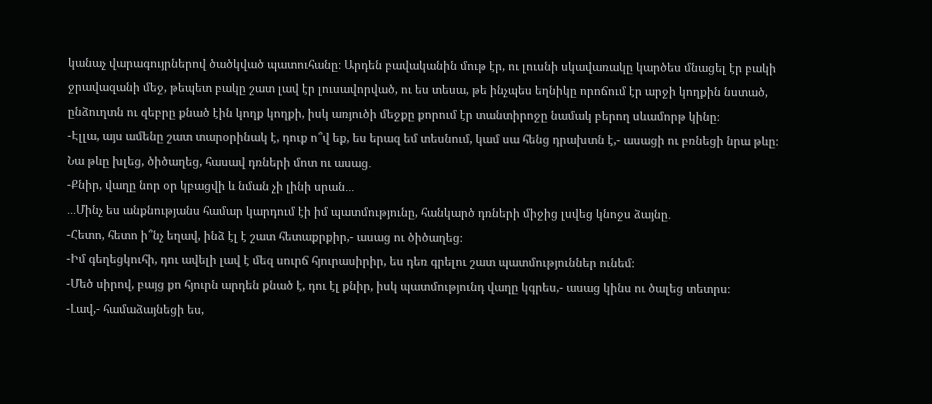կանաչ վարագույրներով ծածկված պատուհանը։ Արդեն բավականին մութ էր, ու լուսնի սկավառակը կարծես մնացել էր բակի ջրավազանի մեջ, թեպետ բակը շատ լավ էր լուսավորված, ու ես տեսա, թե ինչպես եղնիկը որոճում էր արջի կողքին նստած, ընձուղտն ու զեբրը քնած էին կողք կողքի, իսկ առյուծի մեջքը քորում էր տանտիրոջը նամակ բերող սևամորթ կինը։
-Էլլա, այս ամենը շատ տարօրինակ է, դուք ո՞վ եք, ես երազ եմ տեսնում, կամ սա հենց դրախտն է,- ասացի ու բռնեցի նրա թևը։
Նա թևը խլեց, ծիծաղեց, հասավ դռների մոտ ու ասաց․
-Քնիր, վաղը նոր օր կբացվի և նման չի լինի սրան․․․
․․․Մինչ ես անքնությանս համար կարդում էի իմ պատմությունը, հանկարծ դռների միջից լսվեց կնոջս ձայնը․
-Հետո, հետո ի՞նչ եղավ, ինձ էլ է շատ հետաքրքիր,- ասաց ու ծիծաղեց։
-Իմ գեղեցկուհի, դու ավելի լավ է մեզ սուրճ հյուրասիրիր, ես դեռ գրելու շատ պատմություններ ունեմ։
-Մեծ սիրով, բայց քո հյուրն արդեն քնած է, դու էլ քնիր, իսկ պատմությունդ վաղը կգրես,- ասաց կինս ու ծալեց տետրս։
-Լավ,- համաձայնեցի ես,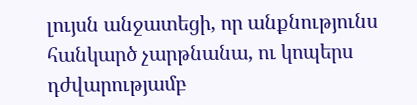լույսն անջատեցի, որ անքնությունս հանկարծ չարթնանա, ու կոպերս դժվարությամբ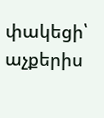փակեցի՝ աչքերիս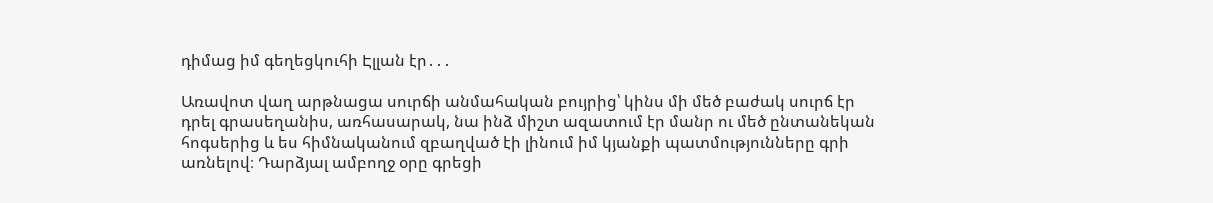դիմաց իմ գեղեցկուհի Էլլան էր․․․

Առավոտ վաղ արթնացա սուրճի անմահական բույրից՝ կինս մի մեծ բաժակ սուրճ էր դրել գրասեղանիս, առհասարակ, նա ինձ միշտ ազատում էր մանր ու մեծ ընտանեկան հոգսերից և ես հիմնականում զբաղված էի լինում իմ կյանքի պատմությունները գրի առնելով։ Դարձյալ ամբողջ օրը գրեցի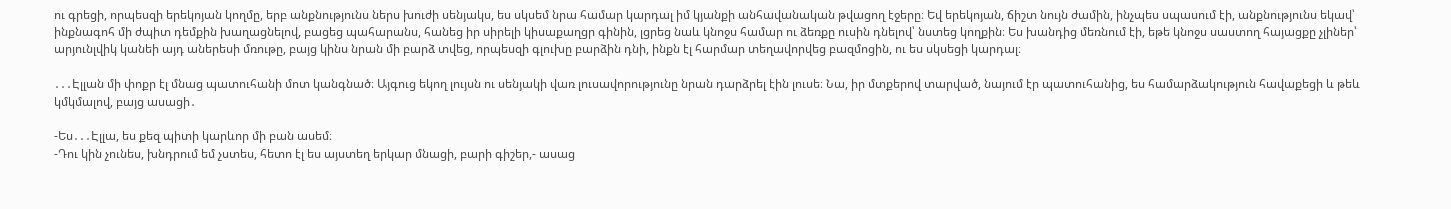ու գրեցի, որպեսզի երեկոյան կողմը, երբ անքնությունս ներս խուժի սենյակս, ես սկսեմ նրա համար կարդալ իմ կյանքի անհավանական թվացող էջերը։ Եվ երեկոյան, ճիշտ նույն ժամին, ինչպես սպասում էի, անքնությունս եկավ՝ ինքնագոհ մի ժպիտ դեմքին խաղացնելով, բացեց պահարանս, հանեց իր սիրելի կիսաքաղցր գինին, լցրեց նաև կնոջս համար ու ձեռքը ուսին դնելով՝ նստեց կողքին։ Ես խանդից մեռնում էի, եթե կնոջս սաստող հայացքը չլիներ՝ արյունլվիկ կանեի այդ աներեսի մռութը, բայց կինս նրան մի բարձ տվեց, որպեսզի գլուխը բարձին դնի, ինքն էլ հարմար տեղավորվեց բազմոցին, ու ես սկսեցի կարդալ։

․․․Էլլան մի փոքր էլ մնաց պատուհանի մոտ կանգնած։ Այգուց եկող լույսն ու սենյակի վառ լուսավորությունը նրան դարձրել էին լուսե։ Նա, իր մտքերով տարված, նայում էր պատուհանից, ես համարձակություն հավաքեցի և թեև կմկմալով, բայց ասացի․

-Ես․․․Էլլա, ես քեզ պիտի կարևոր մի բան ասեմ։
-Դու կին չունես, խնդրում եմ չստես, հետո էլ ես այստեղ երկար մնացի, բարի գիշեր,- ասաց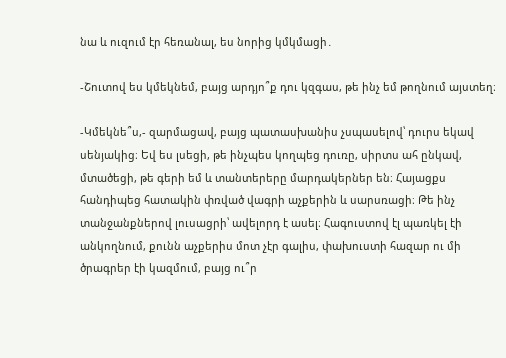նա և ուզում էր հեռանալ, ես նորից կմկմացի․

-Շուտով ես կմեկնեմ, բայց արդյո՞ք դու կզգաս, թե ինչ եմ թողնում այստեղ։

-Կմեկնե՞ս,- զարմացավ, բայց պատասխանիս չսպասելով՝ դուրս եկավ սենյակից։ Եվ ես լսեցի, թե ինչպես կողպեց դուռը, սիրտս ահ ընկավ, մտածեցի, թե գերի եմ և տանտերերը մարդակերներ են։ Հայացքս հանդիպեց հատակին փռված վագրի աչքերին և սարսռացի։ Թե ինչ տանջանքներով լուսացրի՝ ավելորդ է ասել։ Հագուստով էլ պառկել էի անկողնում, քունն աչքերիս մոտ չէր գալիս, փախուստի հազար ու մի ծրագրեր էի կազմում, բայց ու՞ր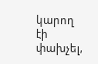կարող էի փախչել,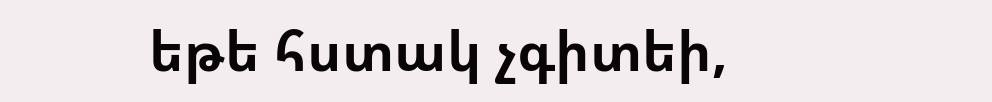եթե հստակ չգիտեի,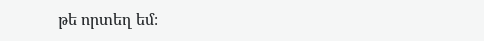թե որտեղ եմ։